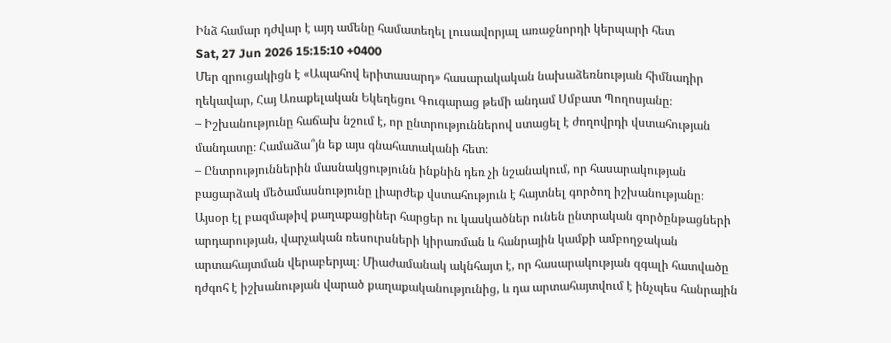Ինձ համար դժվար է այդ ամենը համատեղել լուսավորյալ առաջնորդի կերպարի հետ
Sat, 27 Jun 2026 15:15:10 +0400
Մեր զրուցակիցն է «Ապահով երիտասարդ» հասարակական նախաձեռնության հիմնադիր ղեկավար, Հայ Առաքելական Եկեղեցու Գուգարաց թեմի անդամ Սմբատ Պողոսյանը։
– Իշխանությունը հաճախ նշում է, որ ընտրություններով ստացել է ժողովրդի վստահության մանդատը։ Համաձա՞յն եք այս գնահատականի հետ։
– Ընտրություններին մասնակցությունն ինքնին դեռ չի նշանակում, որ հասարակության բացարձակ մեծամասնությունը լիարժեք վստահություն է հայտնել գործող իշխանությանը։ Այսօր էլ բազմաթիվ քաղաքացիներ հարցեր ու կասկածներ ունեն ընտրական գործընթացների արդարության, վարչական ռեսուրսների կիրառման և հանրային կամքի ամբողջական արտահայտման վերաբերյալ։ Միաժամանակ ակնհայտ է, որ հասարակության զգալի հատվածը դժգոհ է իշխանության վարած քաղաքականությունից, և դա արտահայտվում է ինչպես հանրային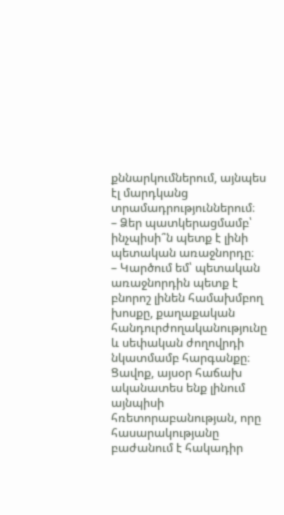քննարկումներում, այնպես էլ մարդկանց տրամադրություններում։
– Ձեր պատկերացմամբ՝ ինչպիսի՞ն պետք է լինի պետական առաջնորդը։
– Կարծում եմ՝ պետական առաջնորդին պետք է բնորոշ լինեն համախմբող խոսքը, քաղաքական հանդուրժողականությունը և սեփական ժողովրդի նկատմամբ հարգանքը։ Ցավոք, այսօր հաճախ ականատես ենք լինում այնպիսի հռետորաբանության, որը հասարակությանը բաժանում է հակադիր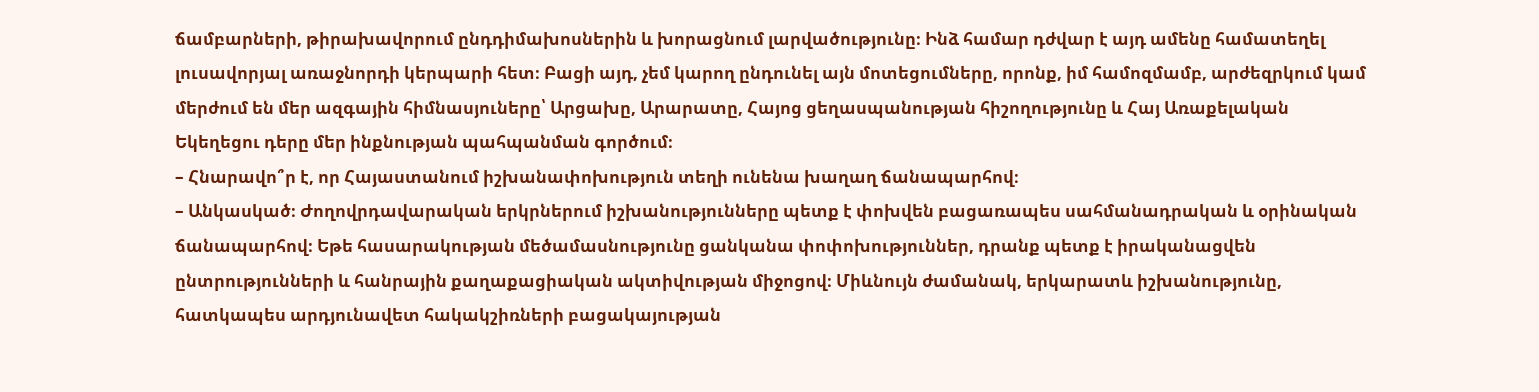ճամբարների, թիրախավորում ընդդիմախոսներին և խորացնում լարվածությունը։ Ինձ համար դժվար է այդ ամենը համատեղել լուսավորյալ առաջնորդի կերպարի հետ։ Բացի այդ, չեմ կարող ընդունել այն մոտեցումները, որոնք, իմ համոզմամբ, արժեզրկում կամ մերժում են մեր ազգային հիմնասյուները՝ Արցախը, Արարատը, Հայոց ցեղասպանության հիշողությունը և Հայ Առաքելական Եկեղեցու դերը մեր ինքնության պահպանման գործում։
– Հնարավո՞ր է, որ Հայաստանում իշխանափոխություն տեղի ունենա խաղաղ ճանապարհով։
– Անկասկած։ Ժողովրդավարական երկրներում իշխանությունները պետք է փոխվեն բացառապես սահմանադրական և օրինական ճանապարհով։ Եթե հասարակության մեծամասնությունը ցանկանա փոփոխություններ, դրանք պետք է իրականացվեն ընտրությունների և հանրային քաղաքացիական ակտիվության միջոցով։ Միևնույն ժամանակ, երկարատև իշխանությունը, հատկապես արդյունավետ հակակշիռների բացակայության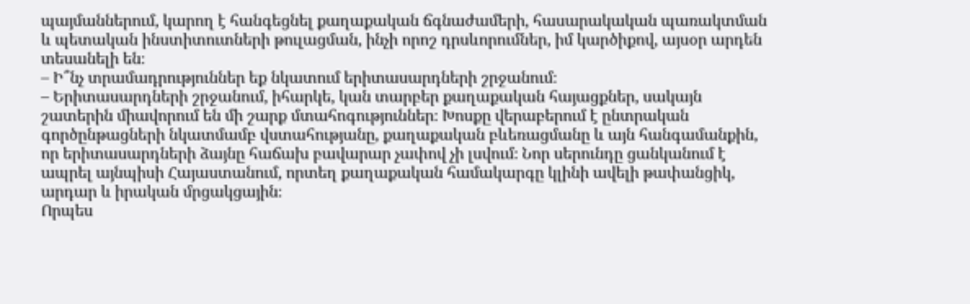պայմաններում, կարող է հանգեցնել քաղաքական ճգնաժամերի, հասարակական պառակտման և պետական ինստիտուտների թուլացման, ինչի որոշ դրսևորումներ, իմ կարծիքով, այսօր արդեն տեսանելի են։
– Ի՞նչ տրամադրություններ եք նկատում երիտասարդների շրջանում։
– Երիտասարդների շրջանում, իհարկե, կան տարբեր քաղաքական հայացքներ, սակայն շատերին միավորում են մի շարք մտահոգություններ։ Խոսքը վերաբերում է ընտրական գործընթացների նկատմամբ վստահությանը, քաղաքական բևեռացմանը և այն հանգամանքին, որ երիտասարդների ձայնը հաճախ բավարար չափով չի լսվում։ Նոր սերունդը ցանկանում է ապրել այնպիսի Հայաստանում, որտեղ քաղաքական համակարգը կլինի ավելի թափանցիկ, արդար և իրական մրցակցային։
Որպես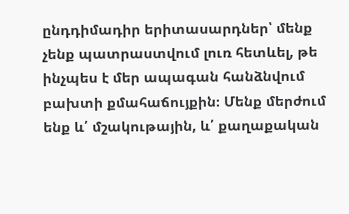ընդդիմադիր երիտասարդներ՝ մենք չենք պատրաստվում լուռ հետևել, թե ինչպես է մեր ապագան հանձնվում բախտի քմահաճույքին։ Մենք մերժում ենք և՛ մշակութային, և՛ քաղաքական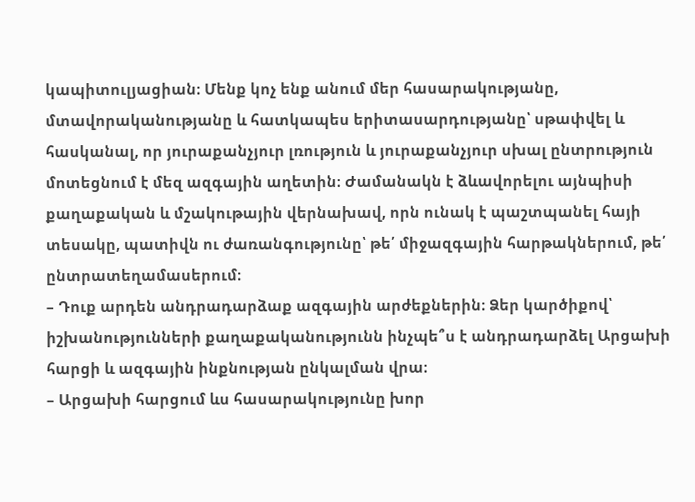կապիտուլյացիան։ Մենք կոչ ենք անում մեր հասարակությանը, մտավորականությանը և հատկապես երիտասարդությանը՝ սթափվել և հասկանալ, որ յուրաքանչյուր լռություն և յուրաքանչյուր սխալ ընտրություն մոտեցնում է մեզ ազգային աղետին։ Ժամանակն է ձևավորելու այնպիսի քաղաքական և մշակութային վերնախավ, որն ունակ է պաշտպանել հայի տեսակը, պատիվն ու ժառանգությունը՝ թե՛ միջազգային հարթակներում, թե՛ ընտրատեղամասերում։
– Դուք արդեն անդրադարձաք ազգային արժեքներին։ Ձեր կարծիքով՝ իշխանությունների քաղաքականությունն ինչպե՞ս է անդրադարձել Արցախի հարցի և ազգային ինքնության ընկալման վրա։
– Արցախի հարցում ևս հասարակությունը խոր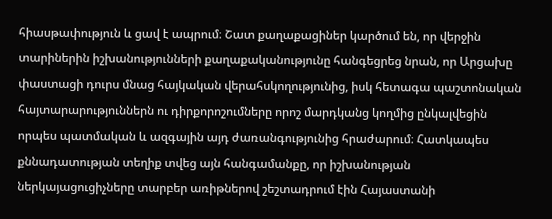հիասթափություն և ցավ է ապրում։ Շատ քաղաքացիներ կարծում են, որ վերջին տարիներին իշխանությունների քաղաքականությունը հանգեցրեց նրան, որ Արցախը փաստացի դուրս մնաց հայկական վերահսկողությունից, իսկ հետագա պաշտոնական հայտարարություններն ու դիրքորոշումները որոշ մարդկանց կողմից ընկալվեցին որպես պատմական և ազգային այդ ժառանգությունից հրաժարում։ Հատկապես քննադատության տեղիք տվեց այն հանգամանքը, որ իշխանության ներկայացուցիչները տարբեր առիթներով շեշտադրում էին Հայաստանի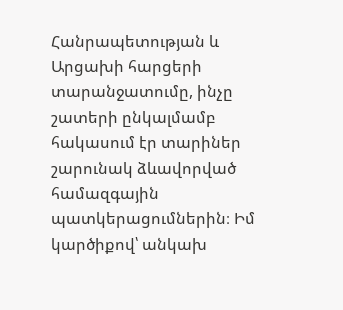Հանրապետության և Արցախի հարցերի տարանջատումը, ինչը շատերի ընկալմամբ հակասում էր տարիներ շարունակ ձևավորված համազգային պատկերացումներին։ Իմ կարծիքով՝ անկախ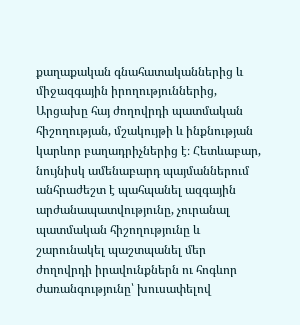քաղաքական գնահատականներից և միջազգային իրողություններից, Արցախը հայ ժողովրդի պատմական հիշողության, մշակույթի և ինքնության կարևոր բաղադրիչներից է։ Հետևաբար, նույնիսկ ամենաբարդ պայմաններում անհրաժեշտ է պահպանել ազգային արժանապատվությունը, չուրանալ պատմական հիշողությունը և շարունակել պաշտպանել մեր ժողովրդի իրավունքներն ու հոգևոր ժառանգությունը՝ խուսափելով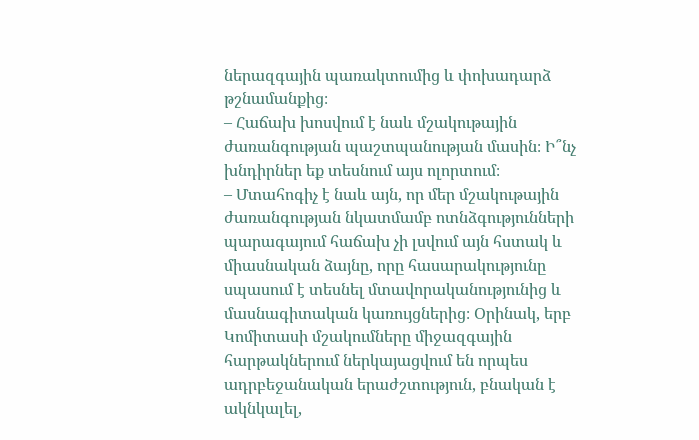ներազգային պառակտումից և փոխադարձ թշնամանքից։
– Հաճախ խոսվում է նաև մշակութային ժառանգության պաշտպանության մասին։ Ի՞նչ խնդիրներ եք տեսնում այս ոլորտում։
– Մտահոգիչ է նաև այն, որ մեր մշակութային ժառանգության նկատմամբ ոտնձգությունների պարագայում հաճախ չի լսվում այն հստակ և միասնական ձայնը, որը հասարակությունը սպասում է տեսնել մտավորականությունից և մասնագիտական կառույցներից։ Օրինակ, երբ Կոմիտասի մշակումները միջազգային հարթակներում ներկայացվում են որպես ադրբեջանական երաժշտություն, բնական է ակնկալել,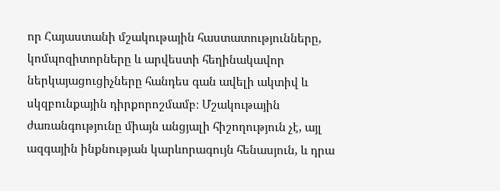որ Հայաստանի մշակութային հաստատությունները, կոմպոզիտորները և արվեստի հեղինակավոր ներկայացուցիչները հանդես գան ավելի ակտիվ և սկզբունքային դիրքորոշմամբ։ Մշակութային ժառանգությունը միայն անցյալի հիշողություն չէ, այլ ազգային ինքնության կարևորագույն հենասյուն, և դրա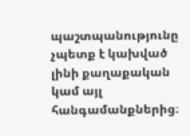պաշտպանությունը չպետք է կախված լինի քաղաքական կամ այլ հանգամանքներից։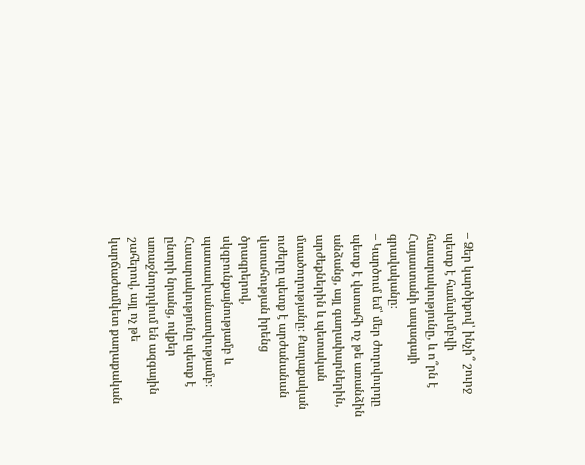– Ձեր կարծիքով՝ ինչի՞ շուրջ պետք է համախմբվի հասարակությունը, և ո՞րն է Հայաստանի ապագայի գրավականը։
– Կարծում եմ՝ մեր ժողովուրդը պետք է վստահի ոչ թե առանձին անձանց, այլ գաղափարներին, արժեքներին և պետական մտածողությանը։ Քաղաքական ուժերը պետք է արժանանան վստահության իրենց ծրագրերով, սկզբունքայնությամբ և պատասխանատվությամբ։ Հասարակությունը պետք է ընտրի նրանց, ովքեր առաջնորդվում են ազգային շահերով, այլ ոչ թե կարճաժամկետ քաղաքական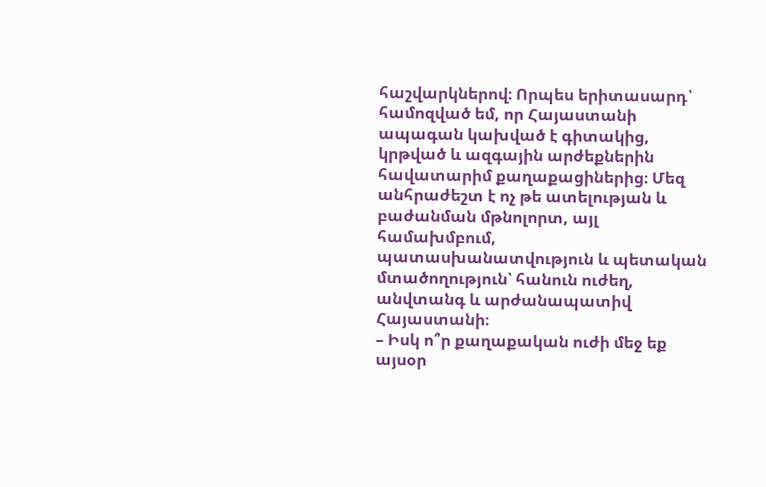հաշվարկներով։ Որպես երիտասարդ՝ համոզված եմ, որ Հայաստանի ապագան կախված է գիտակից, կրթված և ազգային արժեքներին հավատարիմ քաղաքացիներից։ Մեզ անհրաժեշտ է ոչ թե ատելության և բաժանման մթնոլորտ, այլ համախմբում, պատասխանատվություն և պետական մտածողություն՝ հանուն ուժեղ, անվտանգ և արժանապատիվ Հայաստանի։
– Իսկ ո՞ր քաղաքական ուժի մեջ եք այսօր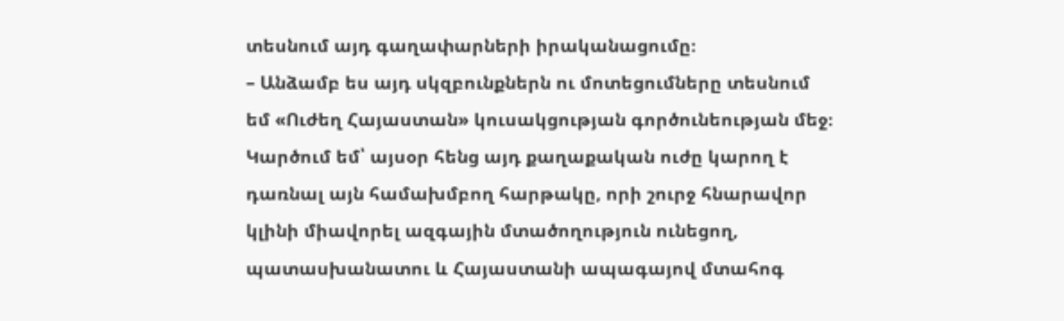տեսնում այդ գաղափարների իրականացումը։
– Անձամբ ես այդ սկզբունքներն ու մոտեցումները տեսնում եմ «Ուժեղ Հայաստան» կուսակցության գործունեության մեջ։ Կարծում եմ՝ այսօր հենց այդ քաղաքական ուժը կարող է դառնալ այն համախմբող հարթակը, որի շուրջ հնարավոր կլինի միավորել ազգային մտածողություն ունեցող, պատասխանատու և Հայաստանի ապագայով մտահոգ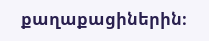քաղաքացիներին։